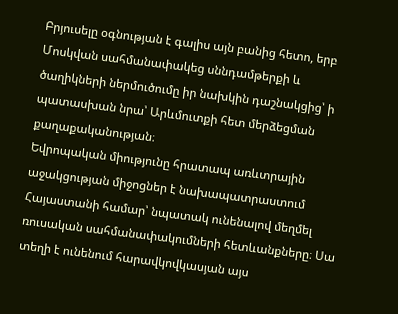Բրյուսելը օգնության է գալիս այն բանից հետո, երբ Մոսկվան սահմանափակեց սննդամթերքի և ծաղիկների ներմուծումը իր նախկին դաշնակցից՝ ի պատասխան նրա՝ Արևմուտքի հետ մերձեցման քաղաքականության։
Եվրոպական միությունը հրատապ առևտրային աջակցության միջոցներ է նախապատրաստում Հայաստանի համար՝ նպատակ ունենալով մեղմել ռուսական սահմանափակումների հետևանքները։ Սա տեղի է ունենում հարավկովկասյան այս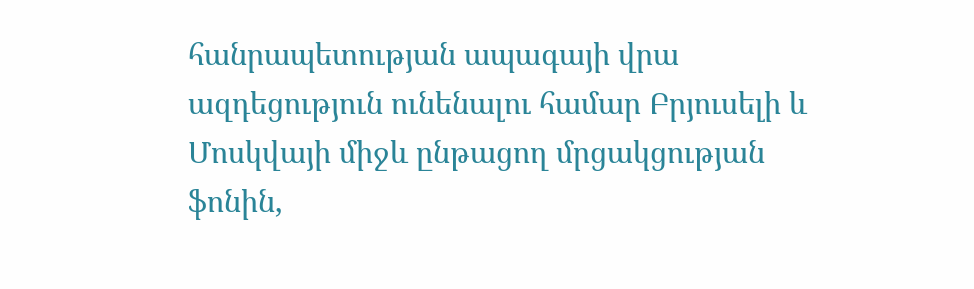հանրապետության ապագայի վրա ազդեցություն ունենալու համար Բրյուսելի և Մոսկվայի միջև ընթացող մրցակցության ֆոնին,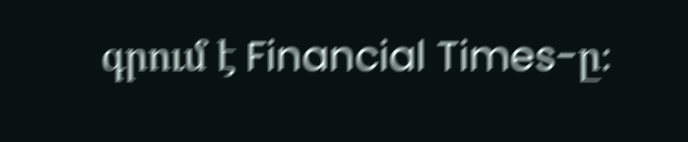գրում է Financial Times-ը։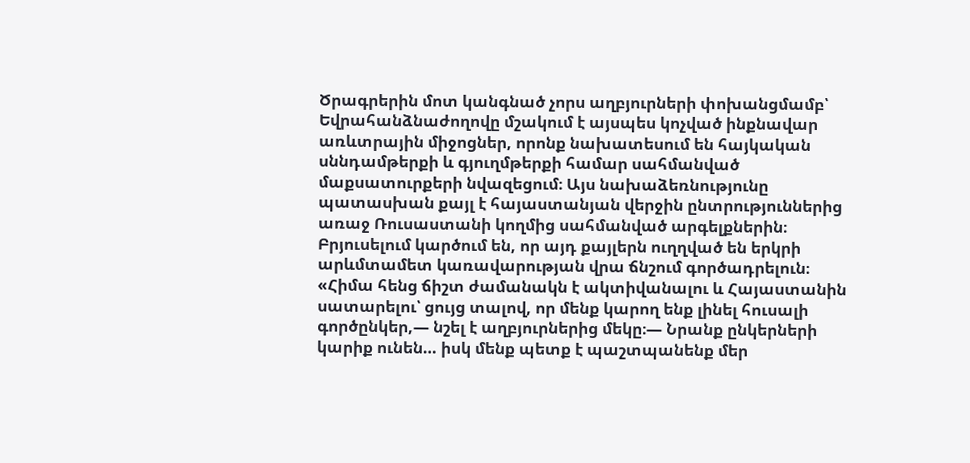Ծրագրերին մոտ կանգնած չորս աղբյուրների փոխանցմամբ՝ Եվրահանձնաժողովը մշակում է այսպես կոչված ինքնավար առևտրային միջոցներ, որոնք նախատեսում են հայկական սննդամթերքի և գյուղմթերքի համար սահմանված մաքսատուրքերի նվազեցում։ Այս նախաձեռնությունը պատասխան քայլ է հայաստանյան վերջին ընտրություններից առաջ Ռուսաստանի կողմից սահմանված արգելքներին։ Բրյուսելում կարծում են, որ այդ քայլերն ուղղված են երկրի արևմտամետ կառավարության վրա ճնշում գործադրելուն։
«Հիմա հենց ճիշտ ժամանակն է ակտիվանալու և Հայաստանին սատարելու՝ ցույց տալով, որ մենք կարող ենք լինել հուսալի գործընկեր,— նշել է աղբյուրներից մեկը։— Նրանք ընկերների կարիք ունեն… իսկ մենք պետք է պաշտպանենք մեր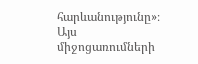հարևանությունը»։
Այս միջոցառումների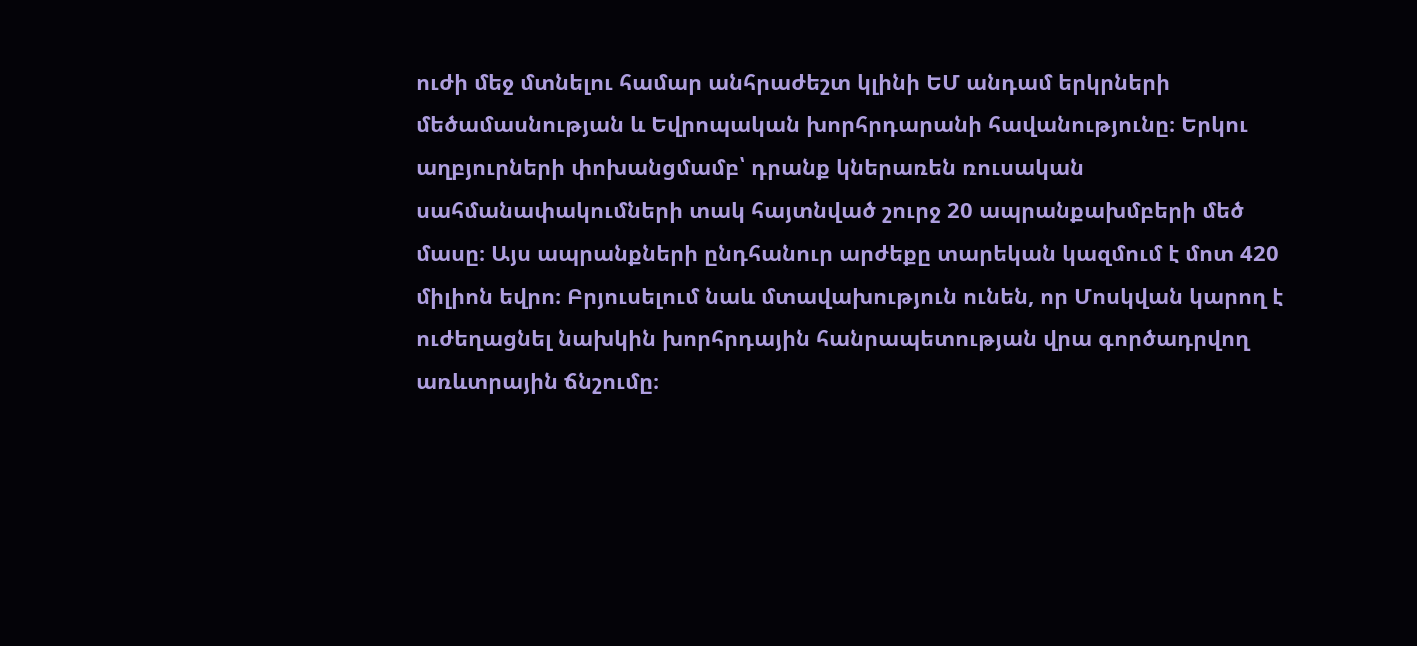ուժի մեջ մտնելու համար անհրաժեշտ կլինի ԵՄ անդամ երկրների մեծամասնության և Եվրոպական խորհրդարանի հավանությունը։ Երկու աղբյուրների փոխանցմամբ՝ դրանք կներառեն ռուսական սահմանափակումների տակ հայտնված շուրջ 20 ապրանքախմբերի մեծ մասը։ Այս ապրանքների ընդհանուր արժեքը տարեկան կազմում է մոտ 420 միլիոն եվրո։ Բրյուսելում նաև մտավախություն ունեն, որ Մոսկվան կարող է ուժեղացնել նախկին խորհրդային հանրապետության վրա գործադրվող առևտրային ճնշումը։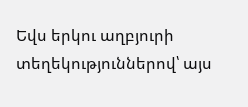Եվս երկու աղբյուրի տեղեկություններով՝ այս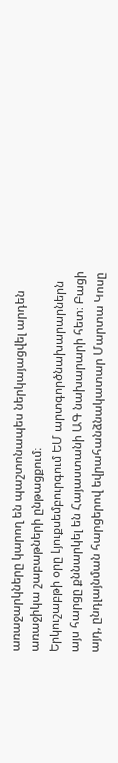առաջարկները կարող են պաշտոնապես ներկայացվել արդեն առաջիկա շաբաթների ընթացքում։
Երկուշաբթի օրը Լյուքսեմբուրգում ԵՄ արտգործնախարարներն այս հարցը քննարկել են Հայաստանի ԱԳ նախարարի հետ։ Բացի այդ, ընդլայնման հարցերով եվրահանձնակատար Մարտա Կոսը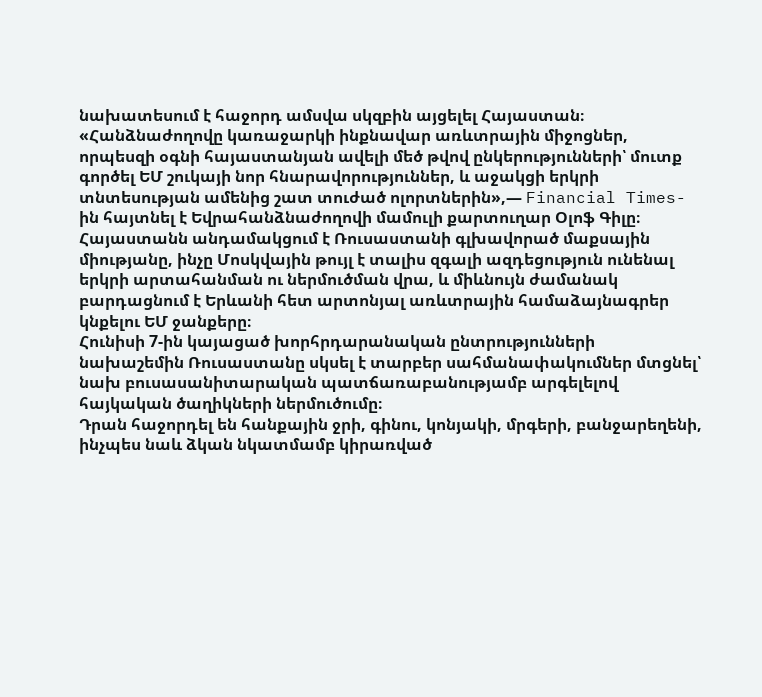նախատեսում է հաջորդ ամսվա սկզբին այցելել Հայաստան։
«Հանձնաժողովը կառաջարկի ինքնավար առևտրային միջոցներ, որպեսզի օգնի հայաստանյան ավելի մեծ թվով ընկերությունների՝ մուտք գործել ԵՄ շուկայի նոր հնարավորություններ, և աջակցի երկրի տնտեսության ամենից շատ տուժած ոլորտներին»,— Financial Times-ին հայտնել է Եվրահանձնաժողովի մամուլի քարտուղար Օլոֆ Գիլը։
Հայաստանն անդամակցում է Ռուսաստանի գլխավորած մաքսային միությանը, ինչը Մոսկվային թույլ է տալիս զգալի ազդեցություն ունենալ երկրի արտահանման ու ներմուծման վրա, և միևնույն ժամանակ բարդացնում է Երևանի հետ արտոնյալ առևտրային համաձայնագրեր կնքելու ԵՄ ջանքերը։
Հունիսի 7-ին կայացած խորհրդարանական ընտրությունների նախաշեմին Ռուսաստանը սկսել է տարբեր սահմանափակումներ մտցնել՝ նախ բուսասանիտարական պատճառաբանությամբ արգելելով հայկական ծաղիկների ներմուծումը։
Դրան հաջորդել են հանքային ջրի, գինու, կոնյակի, մրգերի, բանջարեղենի, ինչպես նաև ձկան նկատմամբ կիրառված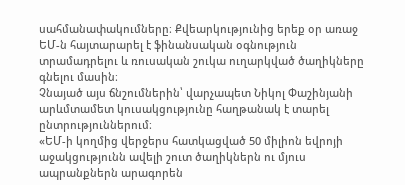սահմանափակումները։ Քվեարկությունից երեք օր առաջ ԵՄ-ն հայտարարել է ֆինանսական օգնություն տրամադրելու և ռուսական շուկա ուղարկված ծաղիկները գնելու մասին։
Չնայած այս ճնշումներին՝ վարչապետ Նիկոլ Փաշինյանի արևմտամետ կուսակցությունը հաղթանակ է տարել ընտրություններում։
«ԵՄ-ի կողմից վերջերս հատկացված 50 միլիոն եվրոյի աջակցությունն ավելի շուտ ծաղիկներն ու մյուս ապրանքներն արագորեն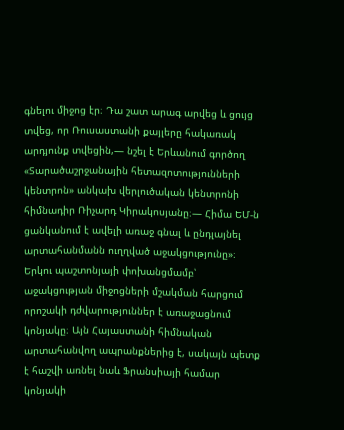գնելու միջոց էր։ Դա շատ արագ արվեց և ցույց տվեց, որ Ռուսաստանի քայլերը հակառակ արդյունք տվեցին,— նշել է Երևանում գործող «Տարածաշրջանային հետազոտությունների կենտրոն» անկախ վերլուծական կենտրոնի հիմնադիր Ռիչարդ Կիրակոսյանը։— Հիմա ԵՄ-ն ցանկանում է ավելի առաջ գնալ և ընդլայնել արտահանմանն ուղղված աջակցությունը»։
Երկու պաշտոնյայի փոխանցմամբ՝ աջակցության միջոցների մշակման հարցում որոշակի դժվարություններ է առաջացնում կոնյակը։ Այն Հայաստանի հիմնական արտահանվող ապրանքներից է, սակայն պետք է հաշվի առնել նաև Ֆրանսիայի համար կոնյակի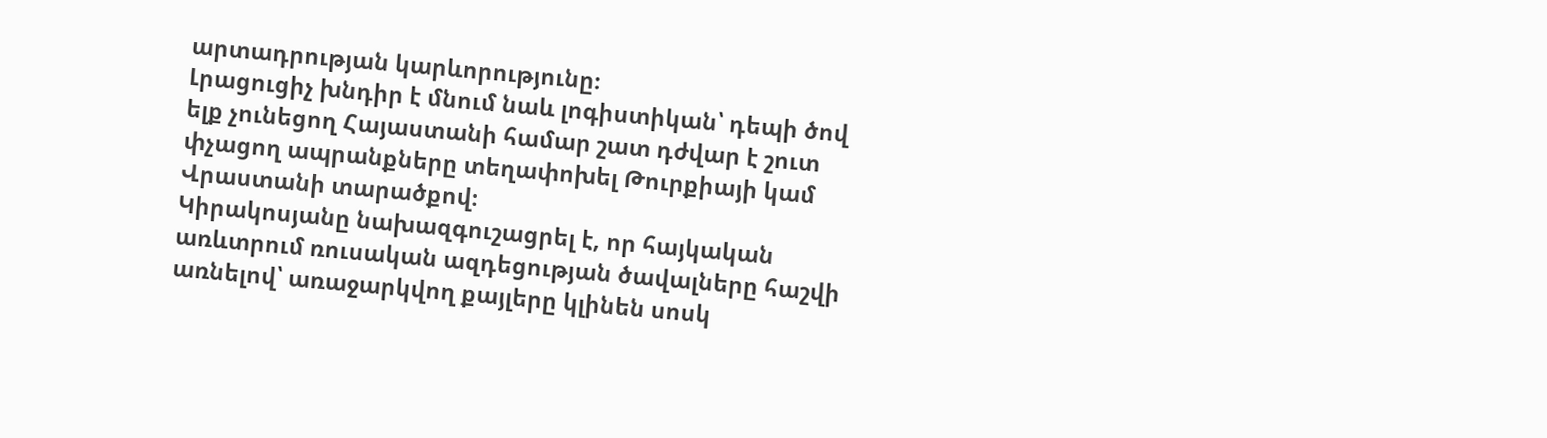արտադրության կարևորությունը։
Լրացուցիչ խնդիր է մնում նաև լոգիստիկան՝ դեպի ծով ելք չունեցող Հայաստանի համար շատ դժվար է շուտ փչացող ապրանքները տեղափոխել Թուրքիայի կամ Վրաստանի տարածքով։
Կիրակոսյանը նախազգուշացրել է, որ հայկական առևտրում ռուսական ազդեցության ծավալները հաշվի առնելով՝ առաջարկվող քայլերը կլինեն սոսկ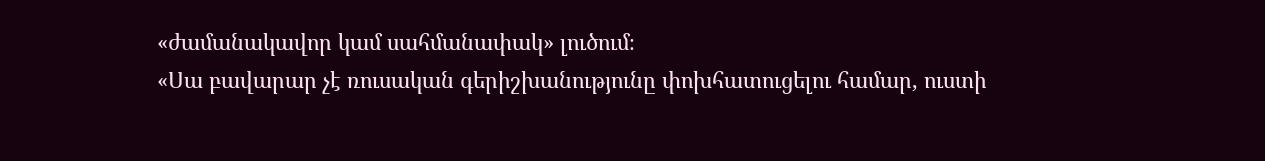«ժամանակավոր կամ սահմանափակ» լուծում։
«Սա բավարար չէ ռուսական գերիշխանությունը փոխհատուցելու համար, ուստի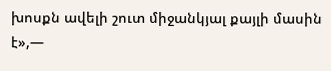խոսքն ավելի շուտ միջանկյալ քայլի մասին է»,—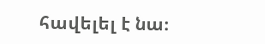հավելել է նա։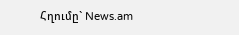Հղումը` News.am